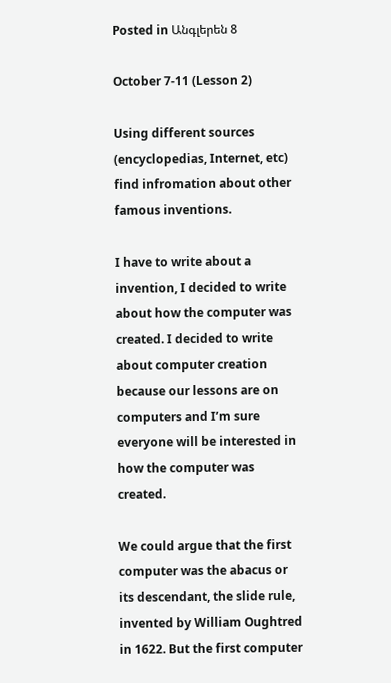Posted in Անգլերեն 8

October 7-11 (Lesson 2)

Using different sources (encyclopedias, Internet, etc) find infromation about other famous inventions.

I have to write about a invention, I decided to write about how the computer was created. I decided to write about computer creation because our lessons are on computers and I’m sure everyone will be interested in how the computer was created.

We could argue that the first computer was the abacus or its descendant, the slide rule, invented by William Oughtred in 1622. But the first computer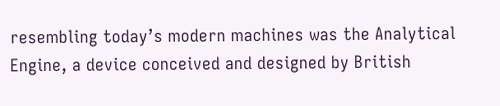resembling today’s modern machines was the Analytical Engine, a device conceived and designed by British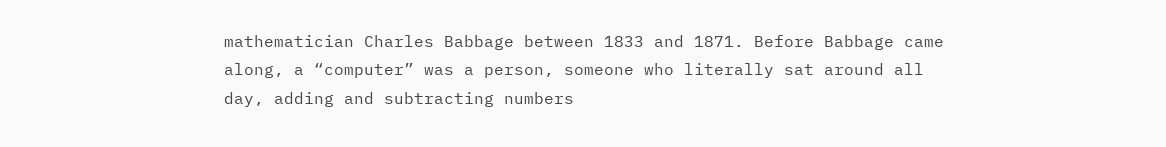mathematician Charles Babbage between 1833 and 1871. Before Babbage came along, a “computer” was a person, someone who literally sat around all day, adding and subtracting numbers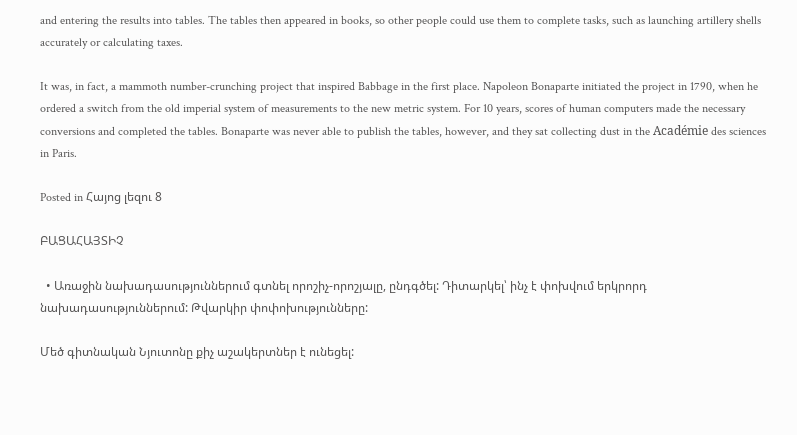and entering the results into tables. The tables then appeared in books, so other people could use them to complete tasks, such as launching artillery shells accurately or calculating taxes.

It was, in fact, a mammoth number-crunching project that inspired Babbage in the first place. Napoleon Bonaparte initiated the project in 1790, when he ordered a switch from the old imperial system of measurements to the new metric system. For 10 years, scores of human computers made the necessary conversions and completed the tables. Bonaparte was never able to publish the tables, however, and they sat collecting dust in the Académie des sciences in Paris.

Posted in Հայոց լեզու 8

ԲԱՑԱՀԱՅՏԻՉ

  • Առաջին նախադասություններում գտնել որոշիչ-որոշյալը, ընդգծել: Դիտարկել՝ ինչ է փոխվում երկրորդ նախադասություններում: Թվարկիր փոփոխությունները:

Մեծ գիտնական Նյուտոնը քիչ աշակերտներ է ունեցել: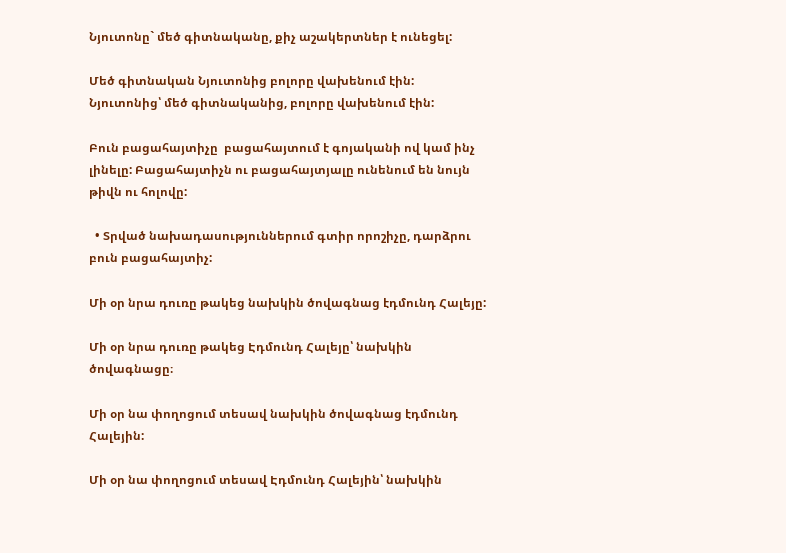Նյուտոնը` մեծ գիտնականը, քիչ աշակերտներ է ունեցել:

Մեծ գիտնական Նյուտոնից բոլորը վախենում էին:
Նյուտոնից՝ մեծ գիտնականից, բոլորը վախենում էին:

Բուն բացահայտիչը  բացահայտում է գոյականի ով կամ ինչ լինելը: Բացահայտիչն ու բացահայտյալը ունենում են նույն թիվն ու հոլովը:

  • Տրված նախադասություններում գտիր որոշիչը, դարձրու բուն բացահայտիչ:

Մի օր նրա դուռը թակեց նախկին ծովագնաց էդմունդ Հալեյը:

Մի օր նրա դուռը թակեց Էդմունդ Հալեյը՝ նախկին ծովագնացը։

Մի օր նա փողոցում տեսավ նախկին ծովագնաց էդմունդ Հալեյին:

Մի օր նա փողոցում տեսավ Էդմունդ Հալեյին՝ նախկին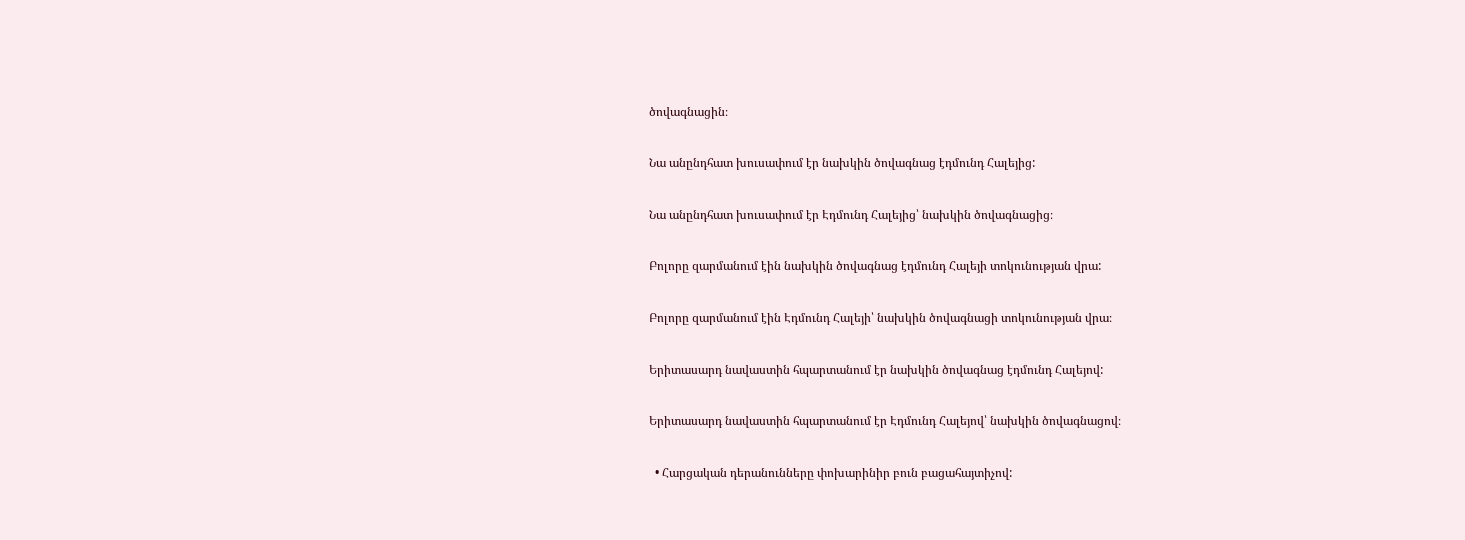ծովագնացին։

Նա անընդհատ խուսափում էր նախկին ծովագնաց էդմունդ Հալեյից:

Նա անընդհատ խուսափում էր Էդմունդ Հալեյից՝ նախկին ծովագնացից։

Բոլորը զարմանում էին նախկին ծովագնաց էդմունդ Հալեյի տոկունության վրա:

Բոլորը զարմանում էին Էդմունդ Հալեյի՝ նախկին ծովագնացի տոկունության վրա։

Երիտասարդ նավաստին հպարտանում էր նախկին ծովագնաց էդմունդ Հալեյով:

Երիտասարդ նավաստին հպարտանում էր Էդմունդ Հալեյով՝ նախկին ծովագնացով։

  • Հարցական դերանունները փոխարինիր բուն բացահայտիչով: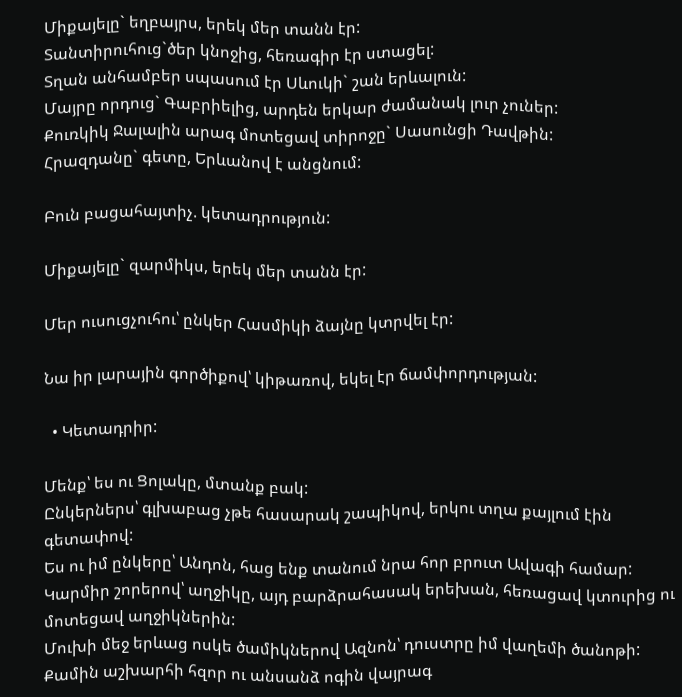Միքայելը` եղբայրս, երեկ մեր տանն էր:
Տանտիրուհուց`ծեր կնոջից, հեռագիր էր ստացել:
Տղան անհամբեր սպասում էր Սևուկի` շան երևալուն:
Մայրը որդուց` Գաբրիելից, արդեն երկար ժամանակ լուր չուներ:
Քուռկիկ Ջալալին արագ մոտեցավ տիրոջը` Սասունցի Դավթին:
Հրազդանը` գետը, Երևանով է անցնում:

Բուն բացահայտիչ. կետադրություն:

Միքայելը` զարմիկս, երեկ մեր տանն էր:

Մեր ուսուցչուհու՝ ընկեր Հասմիկի ձայնը կտրվել էր:

Նա իր լարային գործիքով՝ կիթառով, եկել էր ճամփորդության:

  • Կետադրիր:

Մենք՝ ես ու Ցոլակը, մտանք բակ:
Ընկերներս՝ գլխաբաց չթե հասարակ շապիկով, երկու տղա քայլում էին գետափով:
Ես ու իմ ընկերը՝ Անդոն, հաց ենք տանում նրա հոր բրուտ Ավագի համար:
Կարմիր շորերով՝ աղջիկը, այդ բարձրահասակ երեխան, հեռացավ կտուրից ու մոտեցավ աղջիկներին:
Մուխի մեջ երևաց ոսկե ծամիկներով Ազնոն՝ դուստրը իմ վաղեմի ծանոթի:
Քամին աշխարհի հզոր ու անսանձ ոգին վայրագ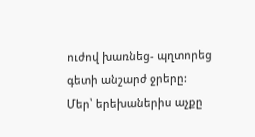ուժով խառնեց- պղտորեց գետի անշարժ ջրերը:
Մեր՝ երեխաներիս աչքը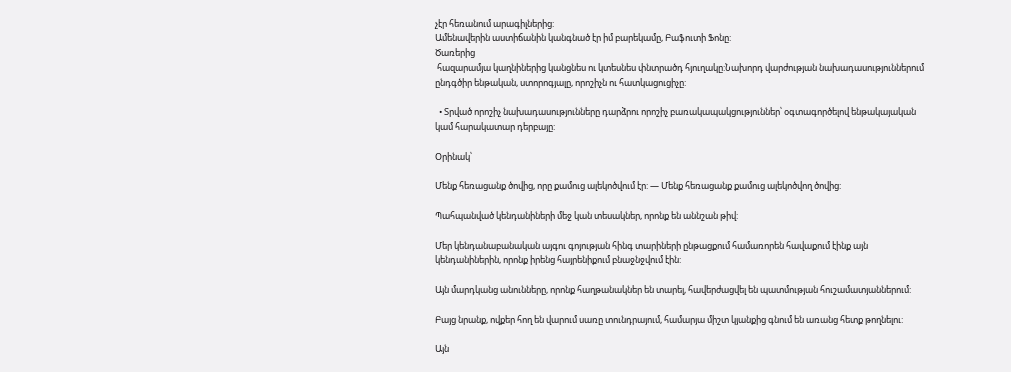չէր հեռանում արագիլներից:
Ամենավերին աստիճանին կանգնած էր իմ բարեկամը, Բաֆուտի Ֆոնը:
Ծառերից
 հազարամյա կաղնիներից կանցնես ու կտեսնես փնտրածդ հյուղակը:Նախորդ վարժության նախադասություններում ընդգծիր ենթական, ստորոգյալը, որոշիչն ու հատկացուցիչը:

  • Տրված որոշիչ նախադասությունները դարձրու որոշիչ բառակապակցություններ՝ օգտագործելով ենթակայական կամ հարակատար դերբայը:

Օրինակ՝

Մենք հեռացանք ծովից, որը քամուց ալեկոծվում էր: — Մենք հեռացանք քամուց ալեկոծվող ծովից:

Պահպանված կենդանիների մեջ կան տեսակներ, որոնք են աննշան թիվ:

Մեր կենդանաբանական այգու գոյության հինգ տարիների ընթացքում համառորեն հավաքում էինք այն կենդանիներին, որոնք իրենց հայրենիքում բնաջնջվում էին:

Այն մարդկանց անունները, որոնք հաղթանակներ են տարել, հավերժացվել են պատմության հուշամատյաններում:

Բայց նրանք, ովքեր հող են վարում սառը տունդրայում, համարյա միշտ կյանքից գնում են առանց հետք թողնելու:

Այն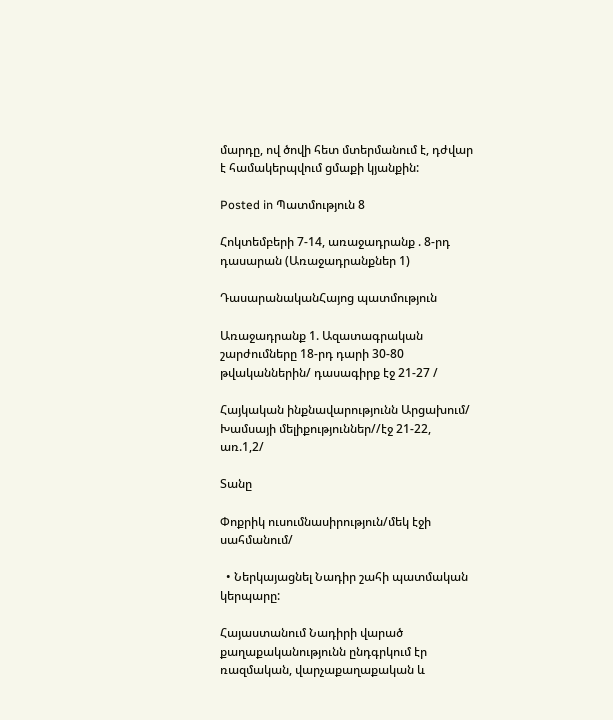մարդը, ով ծովի հետ մտերմանում է, դժվար է համակերպվում ցմաքի կյանքին:

Posted in Պատմություն 8

Հոկտեմբերի 7-14, առաջադրանք . 8-րդ դասարան (Առաջադրանքներ 1)

ԴասարանականՀայոց պատմություն

Առաջադրանք 1. Ազատագրական շարժումները 18-րդ դարի 30-80 թվականներին/ դասագիրք էջ 21-27 /

Հայկական ինքնավարությունն Արցախում/ Խամսայի մելիքություններ//էջ 21-22, առ.1,2/

Տանը

Փոքրիկ ուսումնասիրություն/մեկ էջի սահմանում/

  • Ներկայացնել Նադիր շահի պատմական կերպարը:

Հայաստանում Նադիրի վարած քաղաքականությունն ընդգրկում էր ռազմական, վարչաքաղաքական և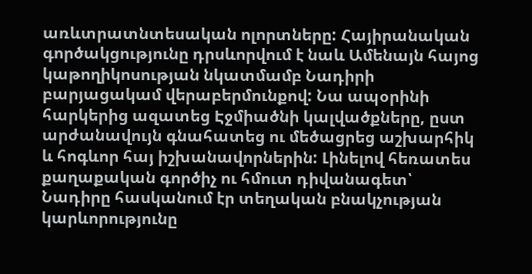առևտրատնտեսական ոլորտները: Հայիրանական գործակցությունը դրսևորվում է նաև Ամենայն հայոց կաթողիկոսության նկատմամբ Նադիրի բարյացակամ վերաբերմունքով: Նա ապօրինի հարկերից ազատեց Էջմիածնի կալվածքները, ըստ արժանավույն գնահատեց ու մեծացրեց աշխարհիկ և հոգևոր հայ իշխանավորներին: Լինելով հեռատես քաղաքական գործիչ ու հմուտ դիվանագետ՝ Նադիրը հասկանում էր տեղական բնակչության կարևորությունը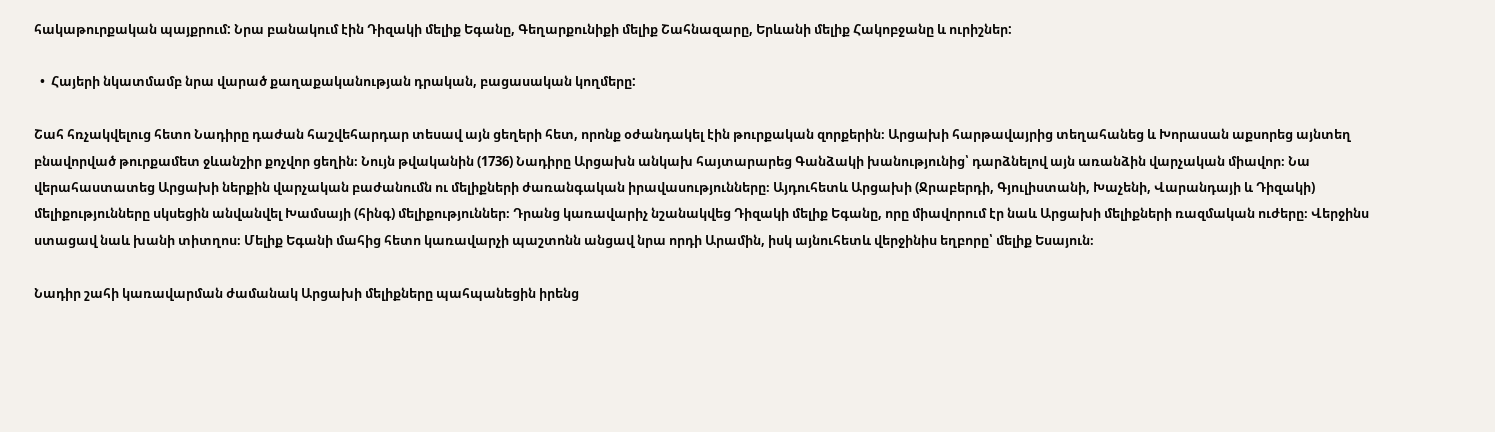հակաթուրքական պայքրում: Նրա բանակում էին Դիզակի մելիք Եգանը, Գեղարքունիքի մելիք Շահնազարը, Երևանի մելիք Հակոբջանը և ուրիշներ:

  •  Հայերի նկատմամբ նրա վարած քաղաքականության դրական, բացասական կողմերը:

Շահ հռչակվելուց հետո Նադիրը դաժան հաշվեհարդար տեսավ այն ցեղերի հետ, որոնք օժանդակել էին թուրքական զորքերին։ Արցախի հարթավայրից տեղահանեց և Խորասան աքսորեց այնտեղ բնավորված թուրքամետ ջևանշիր քոչվոր ցեղին։ Նույն թվականին (1736) Նադիրը Արցախն անկախ հայտարարեց Գանձակի խանությունից՝ դարձնելով այն առանձին վարչական միավոր։ Նա վերահաստատեց Արցախի ներքին վարչական բաժանումն ու մելիքների ժառանգական իրավասությունները։ Այդուհետև Արցախի (Ջրաբերդի, Գյուլիստանի, Խաչենի, Վարանդայի և Դիզակի) մելիքությունները սկսեցին անվանվել Խամսայի (հինգ) մելիքություններ։ Դրանց կառավարիչ նշանակվեց Դիզակի մելիք Եգանը, որը միավորում էր նաև Արցախի մելիքների ռազմական ուժերը։ Վերջինս ստացավ նաև խանի տիտղոս։ Մելիք Եգանի մահից հետո կառավարչի պաշտոնն անցավ նրա որդի Արամին, իսկ այնուհետև վերջինիս եղբորը՝ մելիք Եսայուն։

Նադիր շահի կառավարման ժամանակ Արցախի մելիքները պահպանեցին իրենց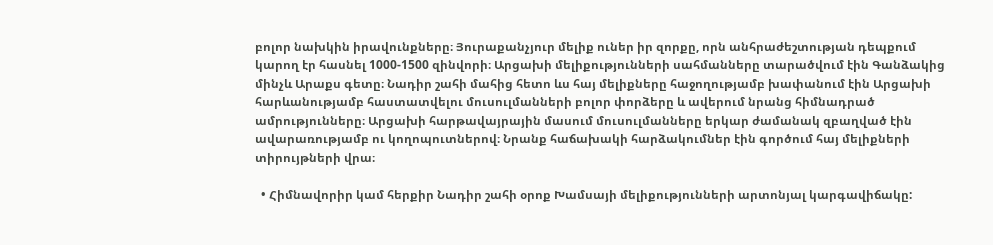բոլոր նախկին իրավունքները։ Յուրաքանչյուր մելիք ուներ իր զորքը, որն անհրաժեշտության դեպքում կարող էր հասնել 1000-1500 զինվորի։ Արցախի մելիքությունների սահմանները տարածվում էին Գանձակից մինչև Արաքս գետը։ Նադիր շահի մահից հետո ևս հայ մելիքները հաջողությամբ խափանում էին Արցախի հարևանությամբ հաստատվելու մուսուլմանների բոլոր փորձերը և ավերում նրանց հիմնադրած ամրությունները։ Արցախի հարթավայրային մասում մուսուլմանները երկար ժամանակ զբաղված էին ավարառությամբ ու կողոպուտներով։ Նրանք հաճախակի հարձակումներ էին գործում հայ մելիքների տիրույթների վրա։

  • Հիմնավորիր կամ հերքիր Նադիր շահի օրոք Խամսայի մելիքությունների արտոնյալ կարգավիճակը: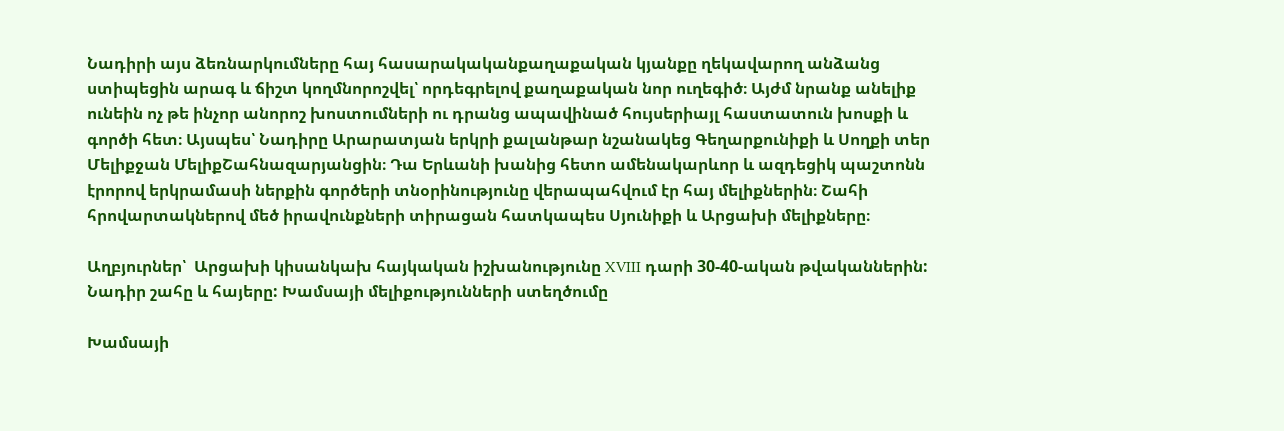Նադիրի այս ձեռնարկումները հայ հասարակականքաղաքական կյանքը ղեկավարող անձանց ստիպեցին արագ և ճիշտ կողմնորոշվել՝ որդեգրելով քաղաքական նոր ուղեգիծ։ Այժմ նրանք անելիք ունեին ոչ թե ինչոր անորոշ խոստումների ու դրանց ապավինած հույսերիայլ հաստատուն խոսքի և գործի հետ։ Այսպես՝ Նադիրը Արարատյան երկրի քալանթար նշանակեց Գեղարքունիքի և Սողքի տեր Մելիքջան ՄելիքՇահնազարյանցին։ Դա Երևանի խանից հետո ամենակարևոր և ազդեցիկ պաշտոնն էրորով երկրամասի ներքին գործերի տնօրինությունը վերապահվում էր հայ մելիքներին։ Շահի հրովարտակներով մեծ իրավունքների տիրացան հատկապես Սյունիքի և Արցախի մելիքները։

Աղբյուրներ՝  Արցախի կիսանկախ հայկական իշխանությունը XVIII դարի 30-40-ական թվականներին: Նադիր շահը և հայերը: Խամսայի մելիքությունների ստեղծումը

Խամսայի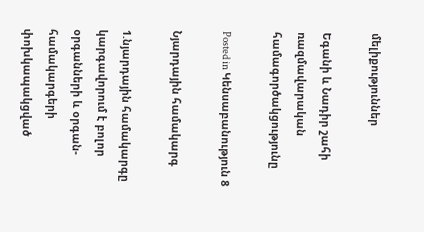մելիքություններ

Եգանի և Նադիր շահի ռազմավարական համագործակցությունը

Posted in Կենսաբանություն 8

Նյարդային համակարգ

1.նյարդային համակարգը կարգավորում է բոլոր օրգանների և օրգան-համակարգերի փոխկապակցված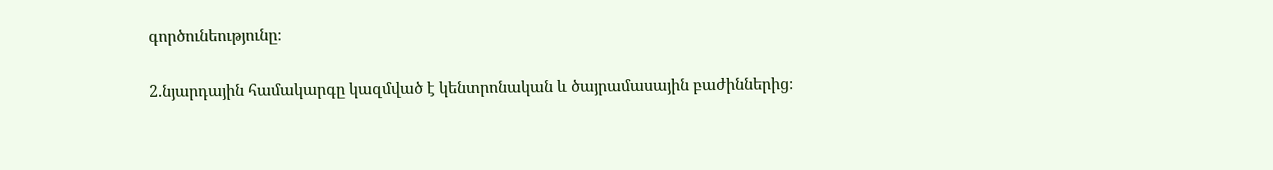գործունեությունը։

2.նյարդային համակարգը կազմված է կենտրոնական և ծայրամասային բաժիններից։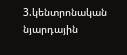3.կենտրոնական նյարդային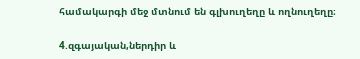համակարգի մեջ մտնում են գլխուղեղը և ողնուղեղը։

4.զգայական,ներդիր և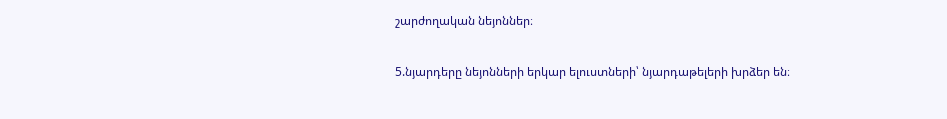շարժողական նեյոններ։

5.նյարդերը նեյոնների երկար ելուստների՝ նյարդաթելերի խրձեր են։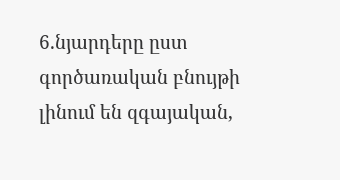6.նյարդերը ըստ գործառական բնույթի լինում են զգայական,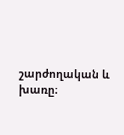շարժողական և խառը։